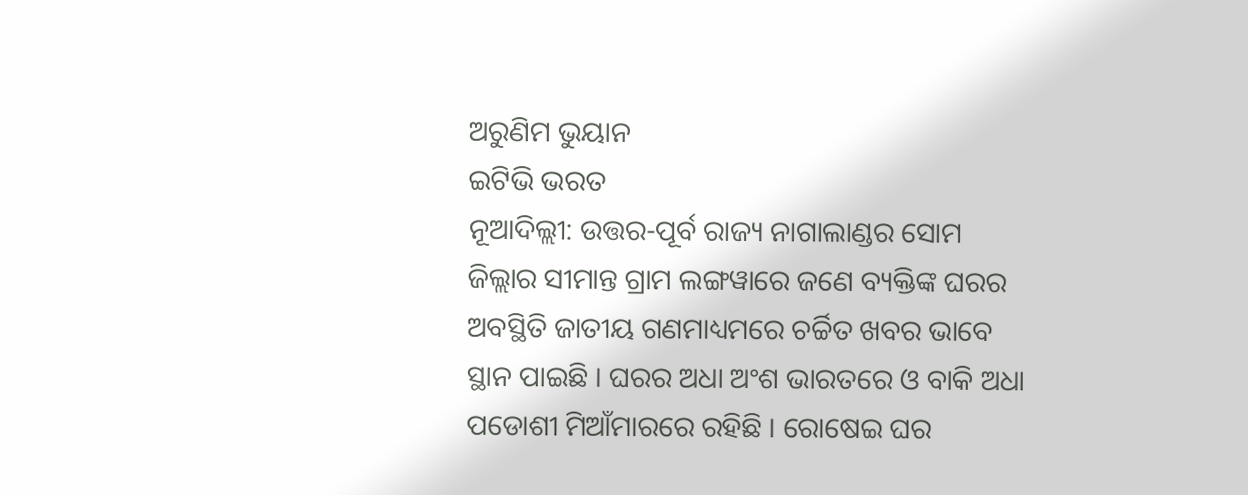ଅରୁଣିମ ଭୁୟାନ
ଇଟିଭି ଭରତ
ନୂଆଦିଲ୍ଲୀ: ଉତ୍ତର-ପୂର୍ବ ରାଜ୍ୟ ନାଗାଲାଣ୍ଡର ସୋମ ଜିଲ୍ଲାର ସୀମାନ୍ତ ଗ୍ରାମ ଲଙ୍ଗୱାରେ ଜଣେ ବ୍ୟକ୍ତିଙ୍କ ଘରର ଅବସ୍ଥିତି ଜାତୀୟ ଗଣମାଧ୍ୟମରେ ଚର୍ଚ୍ଚିତ ଖବର ଭାବେ ସ୍ଥାନ ପାଇଛି । ଘରର ଅଧା ଅଂଶ ଭାରତରେ ଓ ବାକି ଅଧା ପଡୋଶୀ ମିଆଁମାରରେ ରହିଛି । ରୋଷେଇ ଘର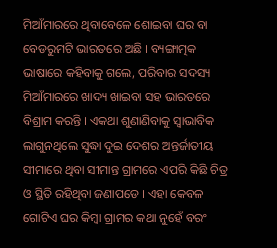ମିଆଁମାରରେ ଥିବାବେଳେ ଶୋଇବା ଘର ବା ବେଡରୁମଟି ଭାରତରେ ଅଛି । ବ୍ୟଙ୍ଗାତ୍ମକ ଭାଷାରେ କହିବାକୁ ଗଲେ, ପରିବାର ସଦସ୍ୟ ମିଆଁମାରରେ ଖାଦ୍ୟ ଖାଇବା ସହ ଭାରତରେ ବିଶ୍ରାମ କରନ୍ତି । ଏକଥା ଶୁଣାଣିବାକୁ ସ୍ବାଭାବିକ ଲାଗୁନଥିଲେ ସୁଦ୍ଧା ଦୁଇ ଦେଶର ଅନ୍ତର୍ଜାତୀୟ ସୀମାରେ ଥିବା ସୀମାନ୍ତ ଗ୍ରାମରେ ଏପରି କିଛି ଚିତ୍ର ଓ ସ୍ଥିତି ରହିଥିବା ଜଣାପଡେ । ଏହା କେବଳ ଗୋଟିଏ ଘର କିମ୍ବା ଗ୍ରାମର କଥା ନୁହେଁ ବରଂ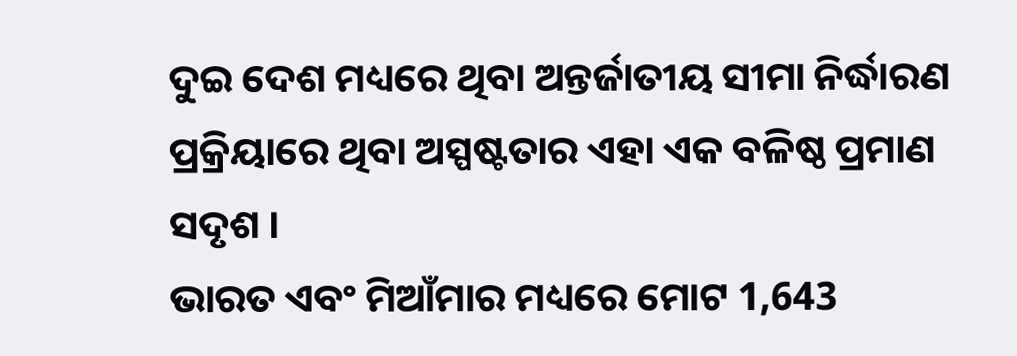ଦୁଇ ଦେଶ ମଧ୍ୟରେ ଥିବା ଅନ୍ତର୍ଜାତୀୟ ସୀମା ନିର୍ଦ୍ଧାରଣ ପ୍ରକ୍ରିୟାରେ ଥିବା ଅସ୍ପଷ୍ଟତାର ଏହା ଏକ ବଳିଷ୍ଠ ପ୍ରମାଣ ସଦୃଶ ।
ଭାରତ ଏବଂ ମିଆଁମାର ମଧ୍ୟରେ ମୋଟ 1,643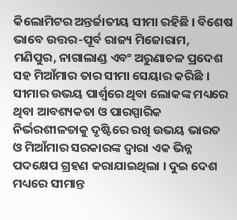କିଲୋମିଟର ଅନ୍ତର୍ଜାତୀୟ ସୀମା ରହିଛି । ବିଶେଷ ଭାବେ ଉତ୍ତର-ପୂର୍ବ ରାଜ୍ୟ ମିଜୋରାମ, ମଣିପୁର, ନାଗାଲାଣ୍ଡ ଏବଂ ଅରୁଣାଚଳ ପ୍ରଦେଶ ସହ ମିଆଁମାର ତାର ସୀମା ସେୟାର କରିଛି । ସୀମାର ଉଭୟ ପାର୍ଶ୍ୱରେ ଥିବା ଲୋକଙ୍କ ମଧ୍ୟରେ ଥିବା ଆବଶ୍ୟକତା ଓ ପାରସ୍ପାରିକ ନିର୍ଭରଶୀଳତାକୁ ଦୃଷ୍ଟିରେ ରଖି ଉଭୟ ଭାରତ ଓ ମିଆଁମାର ସରକାରଙ୍କ ଦ୍ବାରା ଏକ ଭିନ୍ନ ପଦକ୍ଷେପ ଗ୍ରହଣ କରାଯାଇଥିଲା । ଦୁଇ ଦେଶ ମଧ୍ୟରେ ସୀମାନ୍ତ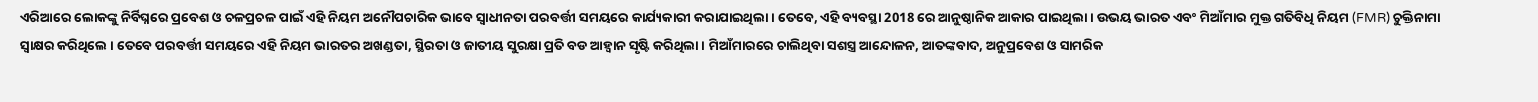ଏରିଆରେ ଲୋକଙ୍କୁ ନିର୍ବିଘ୍ନରେ ପ୍ରବେଶ ଓ ଚଳପ୍ରଚଳ ପାଇଁ ଏହି ନିୟମ ଅନୌପଚାରିକ ଭାବେ ସ୍ବାଧୀନତା ପରବର୍ତ୍ତୀ ସମୟରେ କାର୍ଯ୍ୟକାରୀ କରାଯାଇଥିଲା । ତେବେ, ଏହି ବ୍ୟବସ୍ଥା 2018 ରେ ଆନୁଷ୍ଠାନିକ ଆକାର ପାଇଥିଲା । ଉଭୟ ଭାରତ ଏବଂ ମିଆଁମାର ମୁକ୍ତ ଗତିବିଧି ନିୟମ (FMR) ଚୁକ୍ତିନାମା ସ୍ୱାକ୍ଷର କରିଥିଲେ । ତେବେ ପରବର୍ତ୍ତୀ ସମୟରେ ଏହି ନିୟମ ଭାରତର ଅଖଣ୍ଡତା, ସ୍ଥିରତା ଓ ଜାତୀୟ ସୁରକ୍ଷା ପ୍ରତି ବଡ ଆହ୍ବାନ ସୃଷ୍ଟି କରିଥିଲା । ମିଆଁମାରରେ ଚାଲିଥିବା ସଶସ୍ତ୍ର ଆନ୍ଦୋଳନ, ଆତଙ୍କବାଦ, ଅନୁପ୍ରବେଶ ଓ ସାମରିକ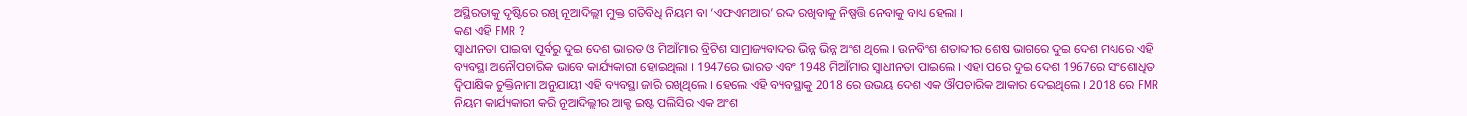ଅସ୍ଥିରତାକୁ ଦୃଷ୍ଟିରେ ରଖି ନୂଆଦିଲ୍ଲୀ ମୁକ୍ତ ଗତିବିଧି ନିୟମ ବା ‘ଏଫଏମଆର’ ରଦ୍ଦ ରଖିବାକୁ ନିଷ୍ପତ୍ତି ନେବାକୁ ବାଧ୍ୟ ହେଲା ।
କଣ ଏହି FMR ?
ସ୍ବାଧୀନତା ପାଇବା ପୂର୍ବରୁ ଦୁଇ ଦେଶ ଭାରତ ଓ ମିଆଁମାର ବ୍ରିଟିଶ ସାମ୍ରାଜ୍ୟବାଦର ଭିନ୍ନ ଭିନ୍ନ ଅଂଶ ଥିଲେ । ଉନବିଂଶ ଶତାବ୍ଦୀର ଶେଷ ଭାଗରେ ଦୁଇ ଦେଶ ମଧ୍ୟରେ ଏହି ବ୍ୟବସ୍ଥା ଅନୌପଚାରିକ ଭାବେ କାର୍ଯ୍ୟକାରୀ ହୋଇଥିଲା । 1947ରେ ଭାରତ ଏବଂ 1948 ମିଆଁମାର ସ୍ବାଧୀନତା ପାଇଲେ । ଏହା ପରେ ଦୁଇ ଦେଶ 1967ରେ ସଂଶୋଧିତ ଦ୍ୱିପାକ୍ଷିକ ଚୁକ୍ତିନାମା ଅନୁଯାୟୀ ଏହି ବ୍ୟବସ୍ଥା ଜାରି ରଖିଥିଲେ । ହେଲେ ଏହି ବ୍ୟବସ୍ଥାକୁ 2018 ରେ ଉଭୟ ଦେଶ ଏକ ଔପଚାରିକ ଆକାର ଦେଇଥିଲେ । 2018 ରେ FMR ନିୟମ କାର୍ଯ୍ୟକାରୀ କରି ନୂଆଦିଲ୍ଲୀର ଆକ୍ଟ ଇଷ୍ଟ ପଲିସିର ଏକ ଅଂଶ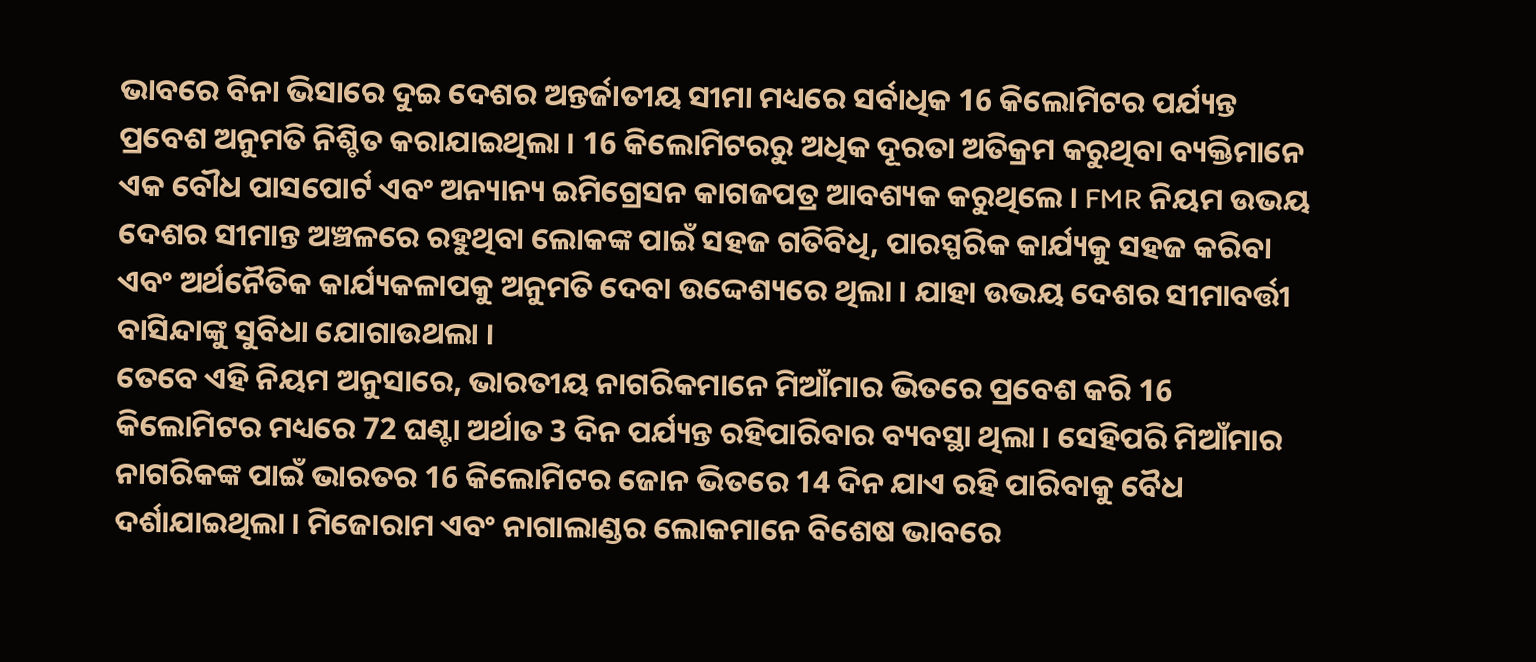ଭାବରେ ବିନା ଭିସାରେ ଦୁଇ ଦେଶର ଅନ୍ତର୍ଜାତୀୟ ସୀମା ମଧ୍ୟରେ ସର୍ବାଧିକ 16 କିଲୋମିଟର ପର୍ଯ୍ୟନ୍ତ ପ୍ରବେଶ ଅନୁମତି ନିଶ୍ଚିତ କରାଯାଇଥିଲା । 16 କିଲୋମିଟରରୁ ଅଧିକ ଦୂରତା ଅତିକ୍ରମ କରୁଥିବା ବ୍ୟକ୍ତିମାନେ ଏକ ବୌଧ ପାସପୋର୍ଟ ଏବଂ ଅନ୍ୟାନ୍ୟ ଇମିଗ୍ରେସନ କାଗଜପତ୍ର ଆବଶ୍ୟକ କରୁଥିଲେ । FMR ନିୟମ ଉଭୟ ଦେଶର ସୀମାନ୍ତ ଅଞ୍ଚଳରେ ରହୁଥିବା ଲୋକଙ୍କ ପାଇଁ ସହଜ ଗତିବିଧି, ପାରସ୍ପରିକ କାର୍ଯ୍ୟକୁ ସହଜ କରିବା ଏବଂ ଅର୍ଥନୈତିକ କାର୍ଯ୍ୟକଳାପକୁ ଅନୁମତି ଦେବା ଉଦ୍ଦେଶ୍ୟରେ ଥିଲା । ଯାହା ଉଭୟ ଦେଶର ସୀମାବର୍ତ୍ତୀ ବାସିନ୍ଦାଙ୍କୁ ସୁବିଧା ଯୋଗାଉଥଲା ।
ତେବେ ଏହି ନିୟମ ଅନୁସାରେ, ଭାରତୀୟ ନାଗରିକମାନେ ମିଆଁମାର ଭିତରେ ପ୍ରବେଶ କରି 16 କିଲୋମିଟର ମଧ୍ୟରେ 72 ଘଣ୍ଟା ଅର୍ଥାତ 3 ଦିନ ପର୍ଯ୍ୟନ୍ତ ରହିପାରିବାର ବ୍ୟବସ୍ଥା ଥିଲା । ସେହିପରି ମିଆଁମାର ନାଗରିକଙ୍କ ପାଇଁ ଭାରତର 16 କିଲୋମିଟର ଜୋନ ଭିତରେ 14 ଦିନ ଯାଏ ରହି ପାରିବାକୁ ବୈଧ ଦର୍ଶାଯାଇଥିଲା । ମିଜୋରାମ ଏବଂ ନାଗାଲାଣ୍ଡର ଲୋକମାନେ ବିଶେଷ ଭାବରେ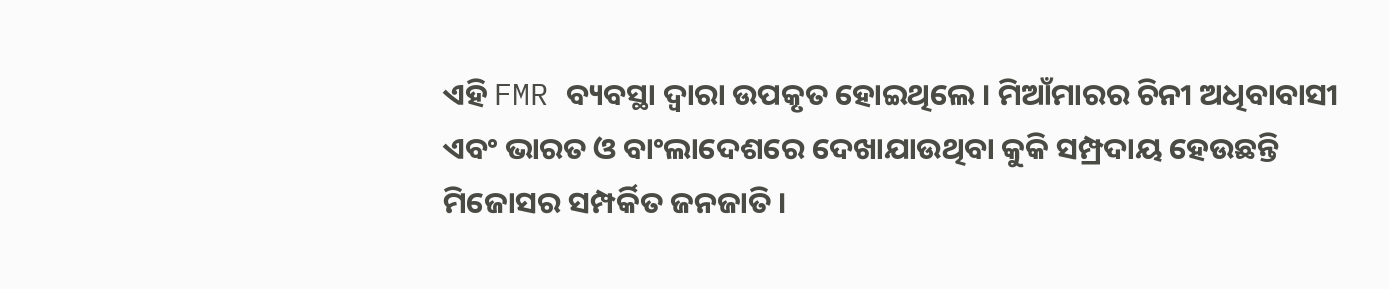ଏହି FMR ବ୍ୟବସ୍ଥା ଦ୍ୱାରା ଉପକୃତ ହୋଇଥିଲେ । ମିଆଁମାରର ଚିନୀ ଅଧିବାବାସୀ ଏବଂ ଭାରତ ଓ ବାଂଲାଦେଶରେ ଦେଖାଯାଉଥିବା କୁକି ସମ୍ପ୍ରଦାୟ ହେଉଛନ୍ତି ମିଜୋସର ସମ୍ପର୍କିତ ଜନଜାତି ।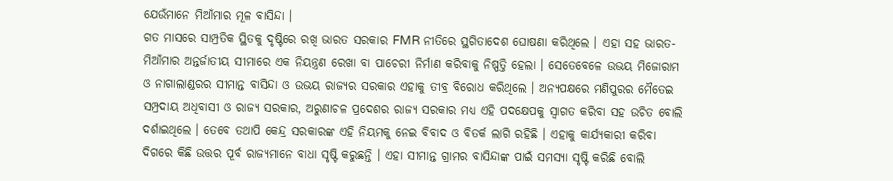ଯେଉଁମାନେ ମିଆଁମାର ମୂଳ ବାସିନ୍ଦା ।
ଗତ ମାସରେ ସାମ୍ପ୍ରତିକ ସ୍ଥିତକୁ ଦୃଷ୍ଟିରେ ରଖି ଭାରତ ସରକାର FMR ନୀତିରେ ସ୍ଥଗିତାଦେଶ ଘୋଷଣା କରିଥିଲେ । ଏହା ସହ ଭାରତ-ମିଆଁମାର ଅନ୍ତର୍ଜାତୀୟ ସୀମାରେ ଏକ ନିୟନ୍ତ୍ରଣ ରେଖା ବା ପାଚେରୀ ନିର୍ମାଣ କରିବାକୁ ନିଷ୍ପତ୍ତି ହେଲା । ସେତେବେଳେ ଉଭୟ ମିଜୋରାମ ଓ ନାଗାଲାଣ୍ଡରର ସୀମାନ୍ତ ବାସିନ୍ଦା ଓ ଉଭୟ ରାଜ୍ୟର ସରକାର ଏହାକୁ ତୀବ୍ର ବିରୋଧ କରିଥିଲେ । ଅନ୍ୟପକ୍ଷରେ ମଣିପୁରର ମୈତେଇ ସମ୍ପ୍ରଦାୟ ଅଧିବାସୀ ଓ ରାଜ୍ୟ ସରକାର, ଅରୁଣାଚଳ ପ୍ରଦେଶର ରାଜ୍ୟ ସରକାର ମଧ୍ୟ ଏହି ପଦକ୍ଷେପକୁ ସ୍ୱାଗତ କରିବା ସହ ଉଚିତ ବୋଲି ଦର୍ଶାଇଥିଲେ । ତେବେ ତଥାପି କେନ୍ଦ୍ର ସରକାରଙ୍କ ଏହି ନିୟମକୁ ନେଇ ବିବାଦ ଓ ବିତର୍କ ଲାଗି ରହିଛି । ଏହାକୁ କାର୍ଯ୍ୟକାରୀ କରିବା ଦିଗରେ କିଛି ଉତ୍ତର ପୂର୍ବ ରାଜ୍ୟମାନେ ବାଧା ସୃଷ୍ଟି କରୁଛନ୍ତି । ଏହା ସୀମାନ୍ତ ଗ୍ରାମର ବାସିନ୍ଦାଙ୍କ ପାଇଁ ସମସ୍ୟା ସୃଷ୍ଟି କରିଛି ବୋଲି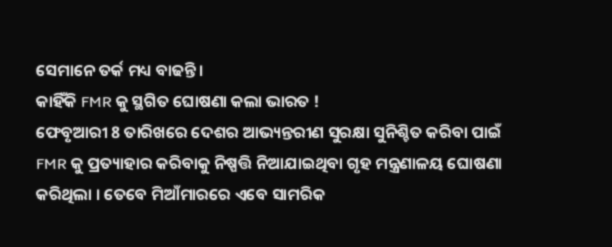ସେମାନେ ତର୍କ ମଧ୍ୟ ବାଢନ୍ତି ।
କାହିଁକି FMR କୁ ସ୍ଥଗିତ ଘୋଷଣା କଲା ଭାରତ !
ଫେବୃଆରୀ 8 ତାରିଖରେ ଦେଶର ଆଭ୍ୟନ୍ତରୀଣ ସୁରକ୍ଷା ସୁନିଶ୍ଚିତ କରିବା ପାଇଁ FMR କୁ ପ୍ରତ୍ୟାହାର କରିବାକୁ ନିଷ୍ପତ୍ତି ନିଆଯାଇଥିବା ଗୃହ ମନ୍ତ୍ରଣାଳୟ ଘୋଷଣା କରିଥିଲା । ତେବେ ମିଆଁମାରରେ ଏବେ ସାମରିକ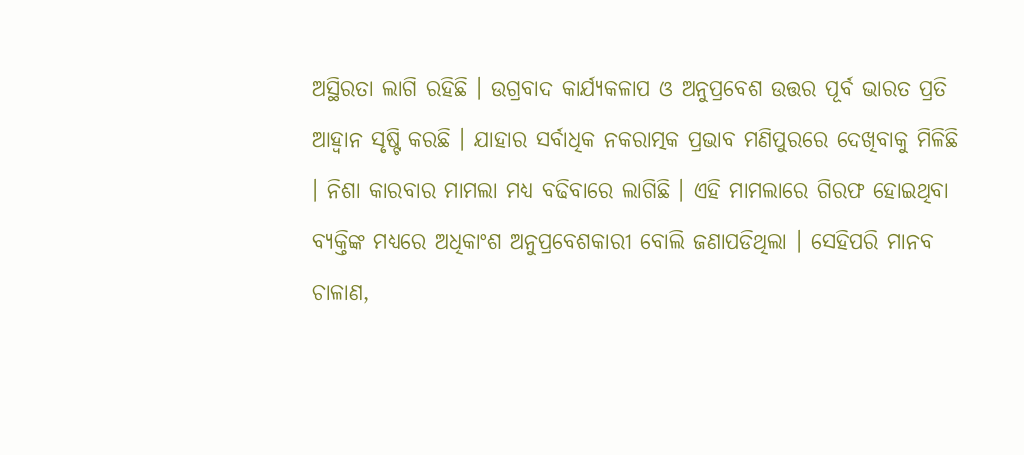ଅସ୍ଥିରତା ଲାଗି ରହିଛି । ଉଗ୍ରବାଦ କାର୍ଯ୍ୟକଳାପ ଓ ଅନୁପ୍ରବେଶ ଉତ୍ତର ପୂର୍ବ ଭାରତ ପ୍ରତି ଆହ୍ବାନ ସୃଷ୍ଟି କରଛି । ଯାହାର ସର୍ବାଧିକ ନକରାତ୍ମକ ପ୍ରଭାବ ମଣିପୁରରେ ଦେଖିବାକୁ ମିଳିଛି । ନିଶା କାରବାର ମାମଲା ମଧ୍ୟ ବଢିବାରେ ଲାଗିଛି । ଏହି ମାମଲାରେ ଗିରଫ ହୋଇଥିବା ବ୍ୟକ୍ତିଙ୍କ ମଧ୍ୟରେ ଅଧିକାଂଶ ଅନୁପ୍ରବେଶକାରୀ ବୋଲି ଜଣାପଡିଥିଲା । ସେହିପରି ମାନବ ଚାଳାଣ,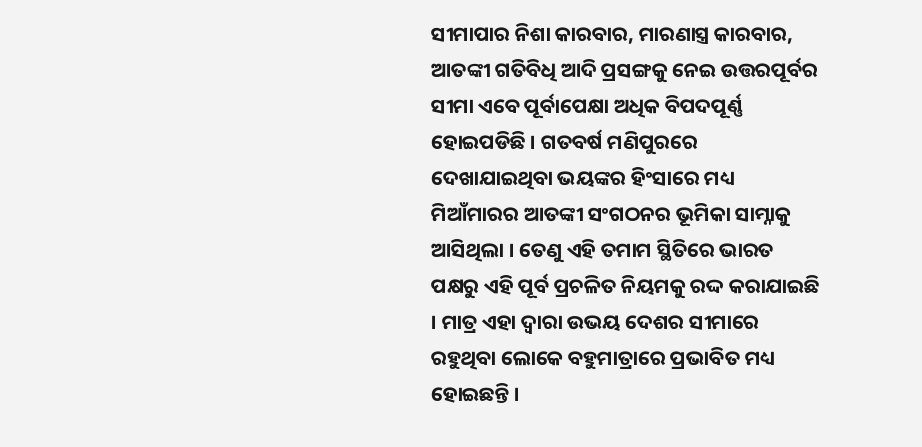ସୀମାପାର ନିଶା କାରବାର, ମାରଣାସ୍ତ୍ର କାରବାର, ଆତଙ୍କୀ ଗତିବିଧି ଆଦି ପ୍ରସଙ୍ଗକୁ ନେଇ ଉତ୍ତରପୂର୍ବର ସୀମା ଏବେ ପୂର୍ବାପେକ୍ଷା ଅଧିକ ବିପଦପୂର୍ଣ୍ଣ ହୋଇପଡିଛି । ଗତବର୍ଷ ମଣିପୁରରେ ଦେଖାଯାଇଥିବା ଭୟଙ୍କର ହିଂସାରେ ମଧ୍ୟ ମିଆଁମାରର ଆତଙ୍କୀ ସଂଗଠନର ଭୂମିକା ସାମ୍ନାକୁ ଆସିଥିଲା । ତେଣୁ ଏହି ତମାମ ସ୍ଥିତିରେ ଭାରତ ପକ୍ଷରୁ ଏହି ପୂର୍ବ ପ୍ରଚଳିତ ନିୟମକୁ ରଦ୍ଦ କରାଯାଇଛି । ମାତ୍ର ଏହା ଦ୍ବାରା ଉଭୟ ଦେଶର ସୀମାରେ ରହୁଥିବା ଲୋକେ ବହୁମାତ୍ରାରେ ପ୍ରଭାବିତ ମଧ୍ୟ ହୋଇଛନ୍ତି ।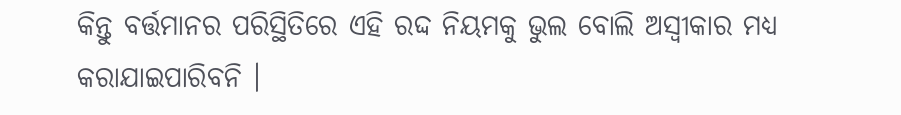କିନ୍ତୁ ବର୍ତ୍ତମାନର ପରିସ୍ଥିତିରେ ଏହି ରଦ୍ଦ ନିୟମକୁ ଭୁଲ ବୋଲି ଅସ୍ବୀକାର ମଧ୍ୟ କରାଯାଇପାରିବନି ।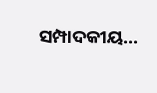ସମ୍ପାଦକୀୟ...